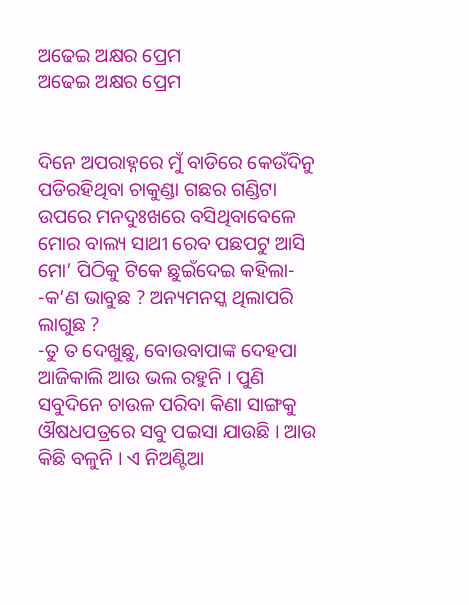ଅଢେଇ ଅକ୍ଷର ପ୍ରେମ
ଅଢେଇ ଅକ୍ଷର ପ୍ରେମ


ଦିନେ ଅପରାହ୍ନରେ ମୁଁ ବାଡିରେ କେଉଁଦିନୁ ପଡିରହିଥିବା ଚାକୁଣ୍ଡା ଗଛର ଗଣ୍ଡିଟା ଉପରେ ମନଦୁଃଖରେ ବସିଥିବାବେଳେ ମୋର ବାଲ୍ୟ ସାଥୀ ରେବ ପଛପଟୁ ଆସି ମୋ’ ପିଠିକୁ ଟିକେ ଛୁଇଁଦେଇ କହିଲା-
-କ’ଣ ଭାବୁଛ ? ଅନ୍ୟମନସ୍କ ଥିଲାପରି ଲାଗୁଛ ?
-ତୁ ତ ଦେଖୁଛୁ, ବୋଉବାପାଙ୍କ ଦେହପା ଆଜିକାଲି ଆଉ ଭଲ ରହୁନି । ପୁଣି ସବୁଦିନେ ଚାଉଳ ପରିବା କିଣା ସାଙ୍ଗକୁ ଔଷଧପତ୍ରରେ ସବୁ ପଇସା ଯାଉଛି । ଆଉ କିଛି ବଳୁନି । ଏ ନିଅଣ୍ଟିଆ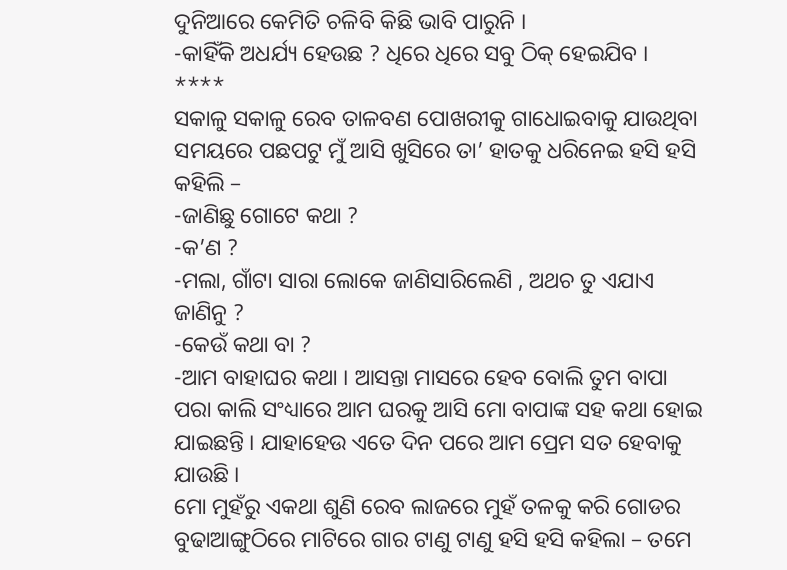ଦୁନିଆରେ କେମିତି ଚଳିବି କିଛି ଭାବି ପାରୁନି ।
-କାହିଁକି ଅଧର୍ଯ୍ୟ ହେଉଛ ? ଧିରେ ଧିରେ ସବୁ ଠିକ୍ ହେଇଯିବ ।
****
ସକାଳୁ ସକାଳୁ ରେବ ତାଳବଣ ପୋଖରୀକୁ ଗାଧୋଇବାକୁ ଯାଉଥିବା ସମୟରେ ପଛପଟୁ ମୁଁ ଆସି ଖୁସିରେ ତା’ ହାତକୁ ଧରିନେଇ ହସି ହସି କହିଲି –
-ଜାଣିଛୁ ଗୋଟେ କଥା ?
-କ’ଣ ?
-ମଲା, ଗାଁଟା ସାରା ଲୋକେ ଜାଣିସାରିଲେଣି , ଅଥଚ ତୁ ଏଯାଏ ଜାଣିନୁ ?
-କେଉଁ କଥା ବା ?
-ଆମ ବାହାଘର କଥା । ଆସନ୍ତା ମାସରେ ହେବ ବୋଲି ତୁମ ବାପା ପରା କାଲି ସଂଧ୍ୟାରେ ଆମ ଘରକୁ ଆସି ମୋ ବାପାଙ୍କ ସହ କଥା ହୋଇ ଯାଇଛନ୍ତି । ଯାହାହେଉ ଏତେ ଦିନ ପରେ ଆମ ପ୍ରେମ ସତ ହେବାକୁ ଯାଉଛି ।
ମୋ ମୁହଁରୁ ଏକଥା ଶୁଣି ରେବ ଲାଜରେ ମୁହଁ ତଳକୁ କରି ଗୋଡର ବୁଢାଆଙ୍ଗୁଠିରେ ମାଟିରେ ଗାର ଟାଣୁ ଟାଣୁ ହସି ହସି କହିଲା – ତମେ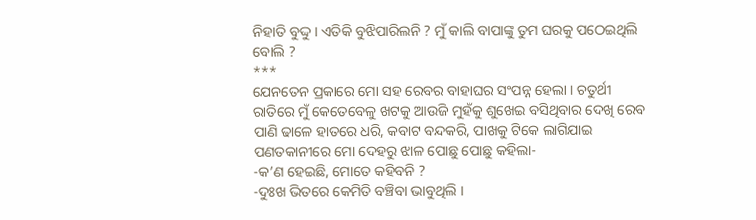ନିହାତି ବୁଦ୍ଦୁ । ଏତିକି ବୁଝିପାରିଲନି ? ମୁଁ କାଲି ବାପାଙ୍କୁ ତୁମ ଘରକୁ ପଠେଇଥିଲି ବୋଲି ?
***
ଯେନତେନ ପ୍ରକାରେ ମୋ ସହ ରେବର ବାହାଘର ସଂପନ୍ନ ହେଲା । ଚତୁର୍ଥୀ ରାତିରେ ମୁଁ କେତେବେଳୁ ଖଟକୁ ଆଉଜି ମୁହଁକୁ ଶୁଖେଇ ବସିଥିବାର ଦେଖି ରେବ ପାଣି ଢାଳେ ହାତରେ ଧରି, କବାଟ ବନ୍ଦକରି, ପାଖକୁ ଟିକେ ଲାଗିଯାଇ ପଣତକାନୀରେ ମୋ ଦେହରୁ ଝାଳ ପୋଛୁ ପୋଛୁ କହିଲା-
-କ’ଣ ହେଇଛି, ମୋତେ କହିବନି ?
-ଦୁଃଖ ଭିତରେ କେମିତି ବଞ୍ଚିବା ଭାବୁଥିଲି ।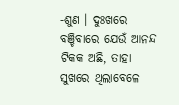-ଶୁଣ । ଦୁଃଖରେ ବଞ୍ଚିବାରେ ଯେଉଁ ଆନନ୍ଦ ଟିକକ ଅଛି, ତାହା ସୁଖରେ ଥିଲାବେଳେ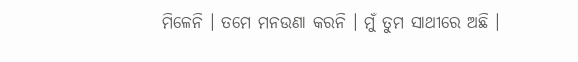ମିଳେନି । ତମେ ମନଉଣା କରନି । ମୁଁ ତୁମ ସାଥୀରେ ଅଛି ।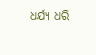ଧର୍ଯ୍ୟ ଧରି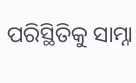ପରିସ୍ଥିତିକୁ ସାମ୍ନା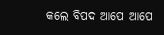କଲେ ବିପଦ ଆପେ ଆପେ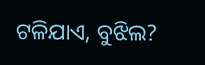ଟଳିଯାଏ, ବୁଝିଲ?